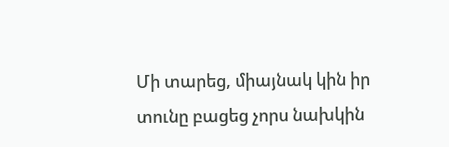Մի տարեց, միայնակ կին իր տունը բացեց չորս նախկին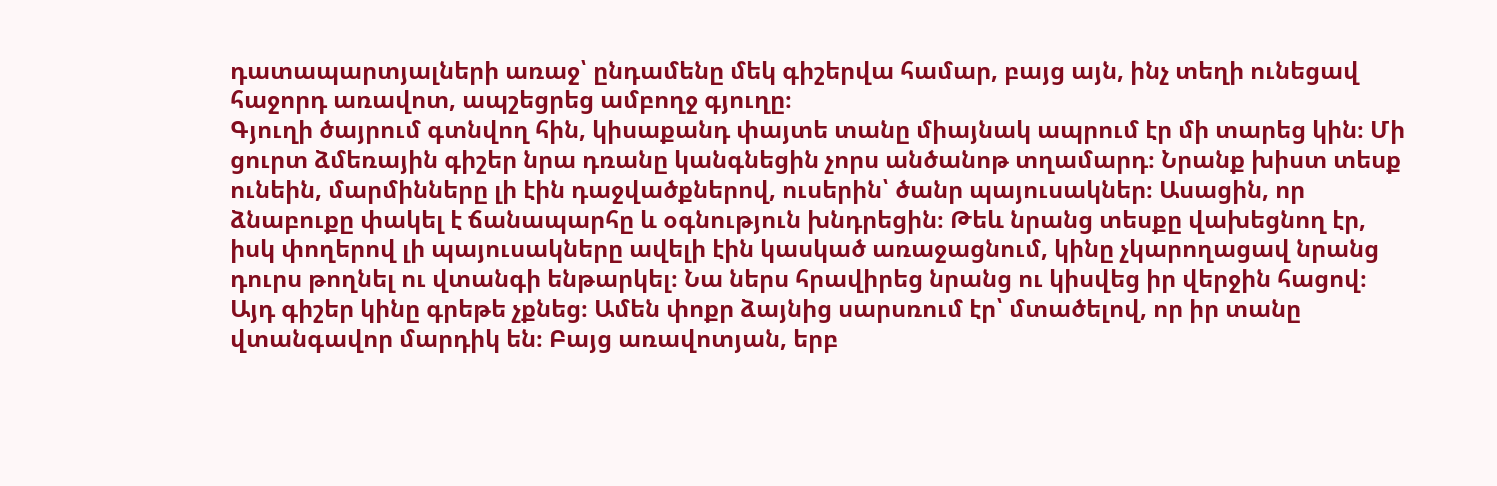դատապարտյալների առաջ՝ ընդամենը մեկ գիշերվա համար, բայց այն, ինչ տեղի ունեցավ հաջորդ առավոտ, ապշեցրեց ամբողջ գյուղը։
Գյուղի ծայրում գտնվող հին, կիսաքանդ փայտե տանը միայնակ ապրում էր մի տարեց կին։ Մի ցուրտ ձմեռային գիշեր նրա դռանը կանգնեցին չորս անծանոթ տղամարդ։ Նրանք խիստ տեսք ունեին, մարմինները լի էին դաջվածքներով, ուսերին՝ ծանր պայուսակներ։ Ասացին, որ ձնաբուքը փակել է ճանապարհը և օգնություն խնդրեցին։ Թեև նրանց տեսքը վախեցնող էր, իսկ փողերով լի պայուսակները ավելի էին կասկած առաջացնում, կինը չկարողացավ նրանց դուրս թողնել ու վտանգի ենթարկել։ Նա ներս հրավիրեց նրանց ու կիսվեց իր վերջին հացով։
Այդ գիշեր կինը գրեթե չքնեց։ Ամեն փոքր ձայնից սարսռում էր՝ մտածելով, որ իր տանը վտանգավոր մարդիկ են։ Բայց առավոտյան, երբ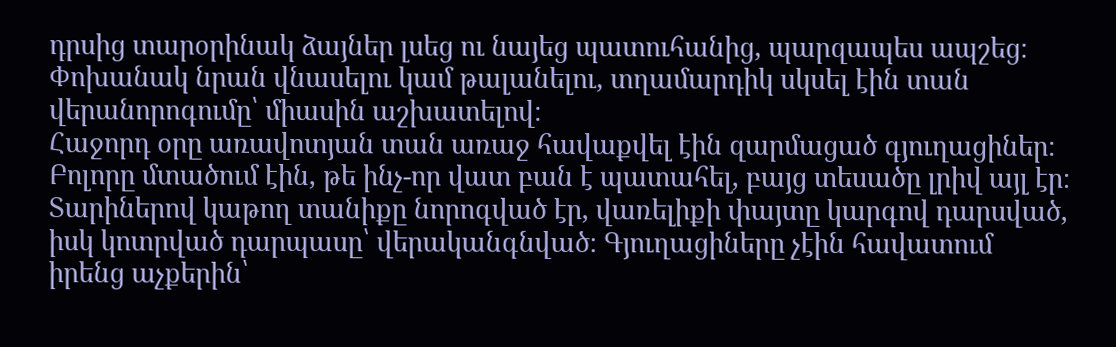դրսից տարօրինակ ձայներ լսեց ու նայեց պատուհանից, պարզապես ապշեց։ Փոխանակ նրան վնասելու կամ թալանելու, տղամարդիկ սկսել էին տան վերանորոգումը՝ միասին աշխատելով։
Հաջորդ օրը առավոտյան տան առաջ հավաքվել էին զարմացած գյուղացիներ։ Բոլորը մտածում էին, թե ինչ-որ վատ բան է պատահել, բայց տեսածը լրիվ այլ էր։ Տարիներով կաթող տանիքը նորոգված էր, վառելիքի փայտը կարգով դարսված, իսկ կոտրված դարպասը՝ վերականգնված։ Գյուղացիները չէին հավատում իրենց աչքերին՝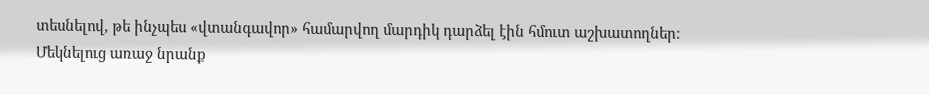տեսնելով, թե ինչպես «վտանգավոր» համարվող մարդիկ դարձել էին հմուտ աշխատողներ։
Մեկնելուց առաջ նրանք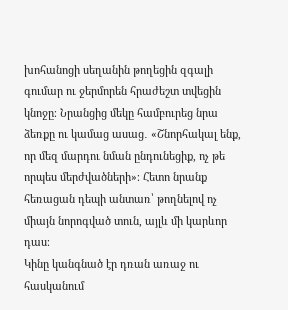խոհանոցի սեղանին թողեցին զգալի գումար ու ջերմորեն հրաժեշտ տվեցին կնոջը։ Նրանցից մեկը համբուրեց նրա ձեռքը ու կամաց ասաց․ «Շնորհակալ ենք, որ մեզ մարդու նման ընդունեցիք, ոչ թե որպես մերժվածների»։ Հետո նրանք հեռացան դեպի անտառ՝ թողնելով ոչ միայն նորոգված տուն, այլև մի կարևոր դաս։
Կինը կանգնած էր դռան առաջ ու հասկանում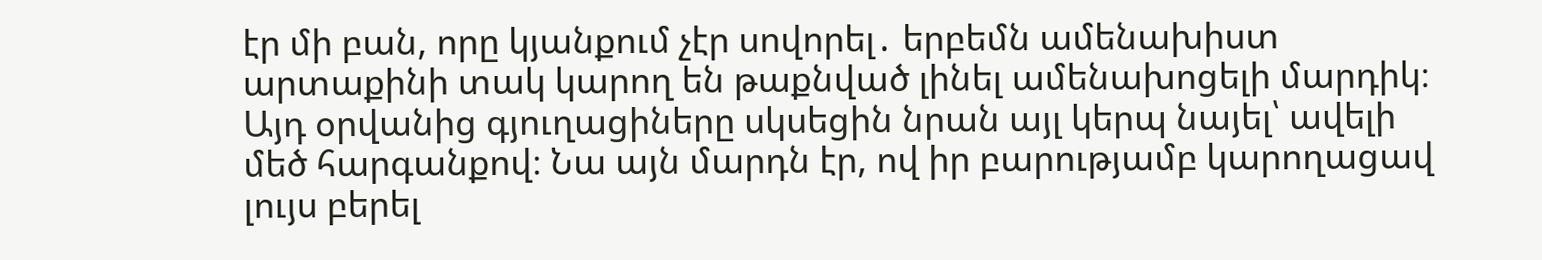էր մի բան, որը կյանքում չէր սովորել․ երբեմն ամենախիստ արտաքինի տակ կարող են թաքնված լինել ամենախոցելի մարդիկ։ Այդ օրվանից գյուղացիները սկսեցին նրան այլ կերպ նայել՝ ավելի մեծ հարգանքով։ Նա այն մարդն էր, ով իր բարությամբ կարողացավ լույս բերել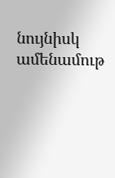նույնիսկ ամենամութ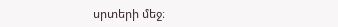սրտերի մեջ։